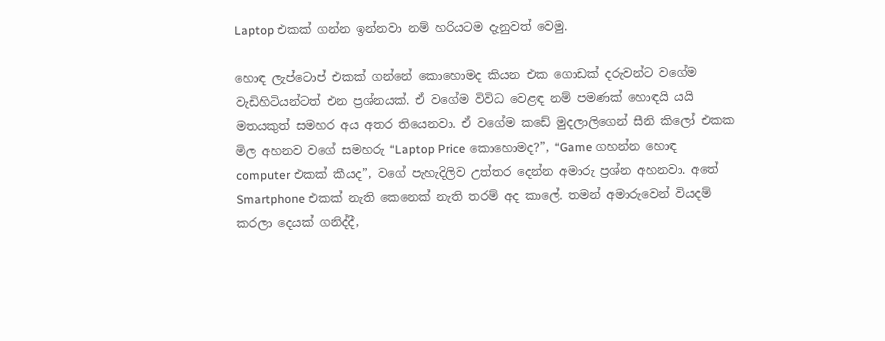Laptop එකක් ගන්න ඉන්නවා නම් හරියටම දැනුවත් වෙමු.

හොඳ ලැප්ටොප් එකක් ගන්නේ කොහොමද කියන එක ගොඩක් දරුවන්ට වගේම වැඩිහිටියන්ටත් එන ප්‍රශ්නයක්. ඒ වගේම විවිධ වෙළඳ නම් පමණක් හොඳයි යයි මතයකුත් සමහර අය අතර තියෙනවා. ඒ වගේම කඩේ මුදලාලිගෙන් සීනි කිලෝ එකක මිල අහනව වගේ සමහරු “Laptop Price කොහොමද?”, “Game ගහන්න හොඳ computer එකක් කීයද”, වගේ පැහැදිලිව උත්තර දෙන්න අමාරු ප්‍රශ්න අහනවා. අතේ Smartphone එකක් නැති කෙනෙක් නැති තරම් අද කාලේ. තමන් අමාරුවෙන් වියදම් කරලා දෙයක් ගනිද්දී,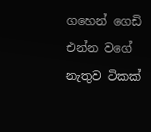ගහෙන් ගෙඩි එන්න වගේ නැතුව ටිකක්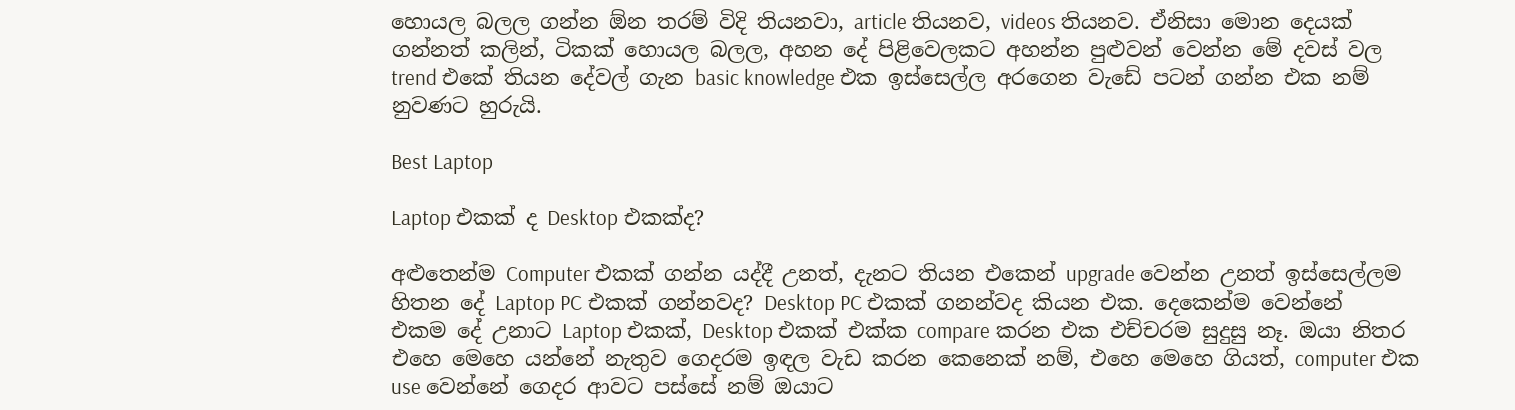හොයල බලල ගන්න ඕන තරම් විදි තියනවා, article තියනව, videos තියනව. ඒනිසා මොන දෙයක් ගන්නත් කලින්, ටිකක් හොයල බලල, අහන දේ පිළිවෙලකට අහන්න පුළුවන් වෙන්න මේ දවස් වල trend එකේ තියන දේවල් ගැන basic knowledge එක ඉස්සෙල්ල අරගෙන වැඩේ පටන් ගන්න එක නම් නුවණට හුරුයි.

Best Laptop

Laptop එකක් ද Desktop එකක්ද?

අළුතෙන්ම Computer එකක් ගන්න යද්දී උනත්, දැනට තියන එකෙන් upgrade වෙන්න උනත් ඉස්සෙල්ලම හිතන දේ Laptop PC එකක් ගන්නවද? Desktop PC එකක් ගනන්වද කියන එක. දෙකෙන්ම වෙන්නේ එකම දේ උනාට Laptop එකක්, Desktop එකක් එක්ක compare කරන එක එච්චරම සුදුසු නෑ. ඔයා නිතර එහෙ මෙහෙ යන්නේ නැතුව ගෙදරම ඉඳල වැඩ කරන කෙනෙක් නම්, එහෙ මෙහෙ ගියත්, computer එක use වෙන්නේ ගෙදර ආවට පස්සේ නම් ඔයාට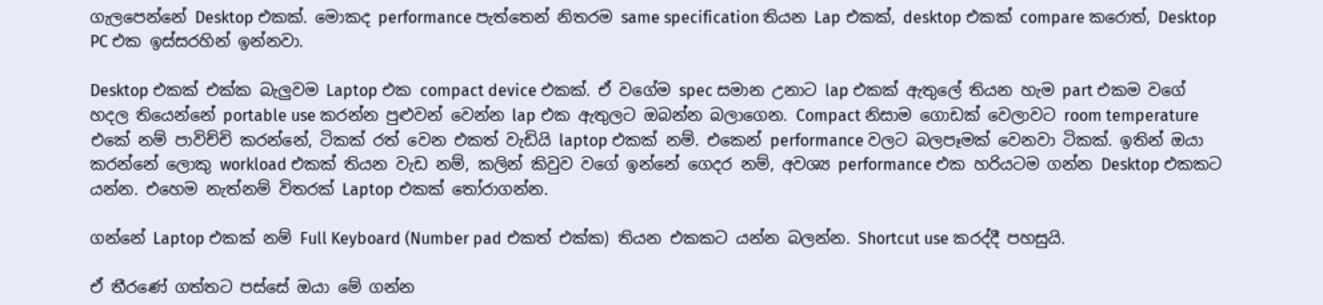ගැලපෙන්නේ Desktop එකක්. මොකද performance පැත්තෙන් නිතරම same specification තියන Lap එකක්, desktop එකක් compare කරොත්, Desktop PC එක ඉස්සරහින් ඉන්නවා.

Desktop එකක් එක්ක බැලුවම Laptop එක compact device එකක්. ඒ වගේම spec සමාන උනාට lap එකක් ඇතුලේ තියන හැම part එකම වගේ හදල තියෙන්නේ portable use කරන්න පුළුවන් වෙන්න lap එක ඇතුලට ඔබන්න බලාගෙන. Compact නිසාම ගොඩක් වෙලාවට room temperature එකේ නම් පාවිච්චි කරන්නේ, ටිකක් රත් වෙන එකත් වැඩියි laptop එකක් නම්. එකෙන් performance වලට බලපෑමක් වෙනවා ටිකක්. ඉතින් ඔයා කරන්නේ ලොකු workload එකක් තියන වැඩ නම්, කලින් කිවුව වගේ ඉන්නේ ගෙදර නම්, අවශ්‍ය performance එක හරියටම ගන්න Desktop එකකට යන්න. එහෙම නැත්නම් විතරක් Laptop එකක් තෝරාගන්න.

ගන්නේ Laptop එකක් නම් Full Keyboard (Number pad එකත් එක්ක) තියන එකකට යන්න බලන්න. Shortcut use කරද්දී පහසුයි.

ඒ තීරණේ ගත්තට පස්සේ ඔයා මේ ගන්න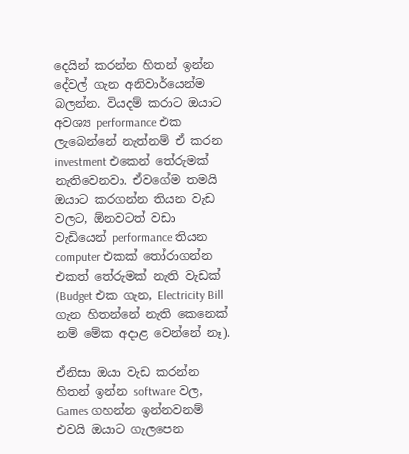දෙයින් කරන්න හිතන් ඉන්න දේවල් ගැන අනිවාර්යෙන්ම බලන්න. වියදම් කරාට ඔයාට අවශ්‍ය performance එක ලැබෙන්නේ නැත්නම් ඒ කරන investment එකෙන් තේරුමක් නැතිවෙනවා. ඒවගේම තමයි ඔයාට කරගන්න තියන වැඩ වලට, ඕනවටත් වඩා වැඩියෙන් performance තියන computer එකක් තෝරාගන්න එකත් තේරුමක් නැති වැඩක් (Budget එක ගැන, Electricity Bill ගැන හිතන්නේ නැති කෙනෙක් නම් මේක අදාළ වෙන්නේ නෑ).

ඒනිසා ඔයා වැඩ කරන්න හිතන් ඉන්න software වල, Games ගහන්න ඉන්නවනම් එවයි ඔයාට ගැලපෙන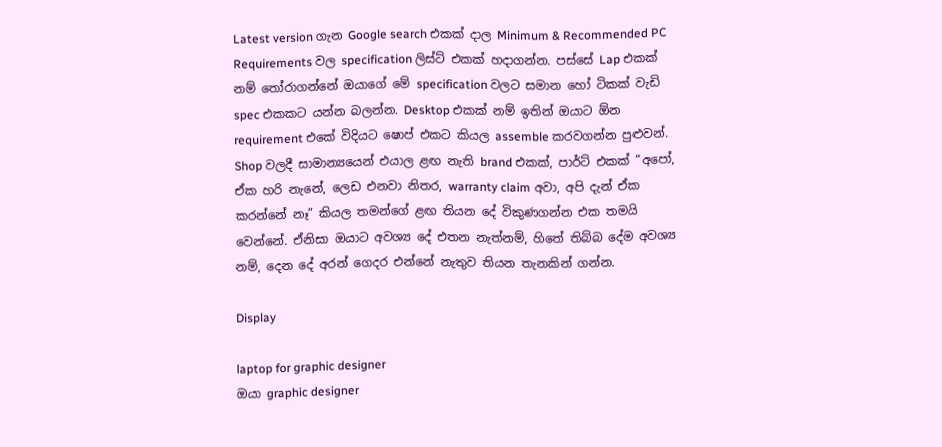Latest version ගැන Google search එකක් දාල Minimum & Recommended PC Requirements වල specification ලිස්ට් එකක් හදාගන්න. පස්සේ Lap එකක් නම් තෝරාගන්නේ ඔයාගේ මේ specification වලට සමාන හෝ ටිකක් වැඩි spec එකකට යන්න බලන්න. Desktop එකක් නම් ඉතින් ඔයාට ඕන requirement එකේ විදියට ෂොප් එකට කියල assemble කරවගන්න පුළුවන්. Shop වලදී සාමාන්‍යයෙන් එයාල ළඟ නැති brand එකක්, පාර්ට් එකක් “අපෝ, ඒක හරි නැනේ, ලෙඩ එනවා නිතර, warranty claim අවා, අපි දැන් ඒක කරන්නේ නෑ” කියල තමන්ගේ ළඟ තියන දේ විකුණගන්න එක තමයි වෙන්නේ. ඒනිසා ඔයාට අවශ්‍ය දේ එතන නැත්නම්, හිතේ තිබ්බ දේම අවශ්‍ය නම්, දෙන දේ අරන් ගෙදර එන්නේ නැතුව තියන තැනකින් ගන්න.

Display

laptop for graphic designer
ඔයා graphic designer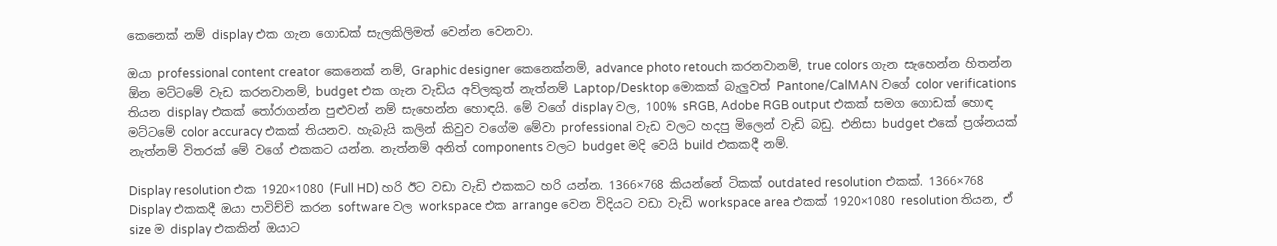කෙනෙක් නම් display එක ගැන ගොඩක් සැලකිලිමත් වෙන්න වෙනවා.

ඔයා professional content creator කෙනෙක් නම්, Graphic designer කෙනෙක්නම්, advance photo retouch කරනවානම්, true colors ගැන සැහෙන්න හිතන්න ඕන මට්ටමේ වැඩ කරනවානම්, budget එක ගැන වැඩිය අව්ලකුත් නැත්නම් Laptop/Desktop මොකක් බැලුවත් Pantone/CalMAN වගේ color verifications තියන display එකක් තෝරාගන්න පුළුවන් නම් සැහෙන්න හොඳයි. මේ වගේ display වල, 100% sRGB, Adobe RGB output එකක් සමග ගොඩක් හොඳ මට්ටමේ color accuracy එකක් තියනව. හැබැයි කලින් කිවුව වගේම මේවා professional වැඩ වලට හදපු මිලෙන් වැඩි බඩු. එනිසා budget එකේ ප්‍රශ්නයක් නැත්නම් විතරක් මේ වගේ එකකට යන්න. නැත්නම් අනිත් components වලට budget මදි වෙයි build එකකදී නම්.

Display resolution එක 1920×1080 (Full HD) හරි ඊට වඩා වැඩි එකකට හරි යන්න. 1366×768 කියන්නේ ටිකක් outdated resolution එකක්. 1366×768 Display එකකදී ඔයා පාවිච්චි කරන software වල workspace එක arrange වෙන විදියට වඩා වැඩි workspace area එකක් 1920×1080 resolution තියන, ඒ size ම display එකකින් ඔයාට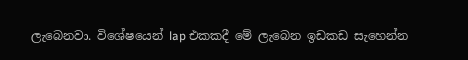ලැබෙනවා. විශේෂයෙන් lap එකකදී මේ ලැබෙන ඉඩකඩ සැහෙන්න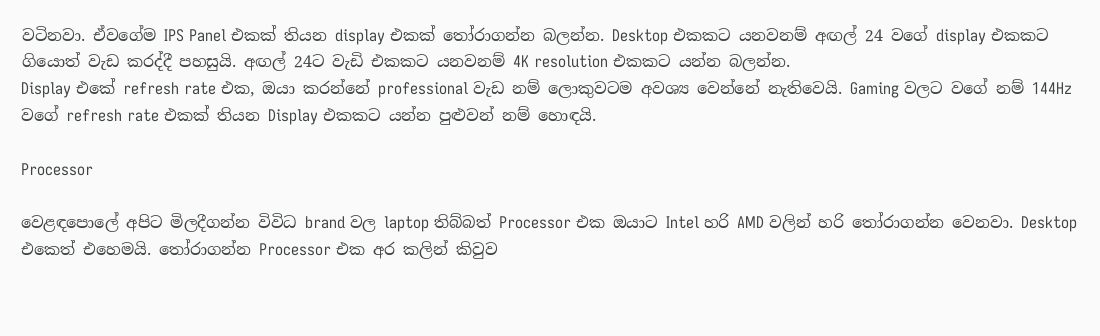වටිනවා. ඒවගේම IPS Panel එකක් තියන display එකක් තෝරාගන්න බලන්න. Desktop එකකට යනවනම් අඟල් 24 වගේ display එකකට ගියොත් වැඩ කරද්දී පහසුයි. අඟල් 24ට වැඩි එකකට යනවනම් 4K resolution එකකට යන්න බලන්න.
Display එකේ refresh rate එක, ඔයා කරන්නේ professional වැඩ නම් ලොකුවටම අවශ්‍ය වෙන්නේ නැතිවෙයි. Gaming වලට වගේ නම් 144Hz වගේ refresh rate එකක් තියන Display එකකට යන්න පුළුවන් නම් හොඳයි.

Processor

වෙළඳපොලේ අපිට මිලදීගන්න විවිධ brand වල laptop තිබ්බත් Processor එක ඔයාට Intel හරි AMD වලින් හරි තෝරාගන්න වෙනවා. Desktop එකෙත් එහෙමයි. තෝරාගන්න Processor එක අර කලින් කිවුව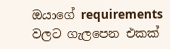ඔයාගේ requirements වලට ගැලපෙන එකක්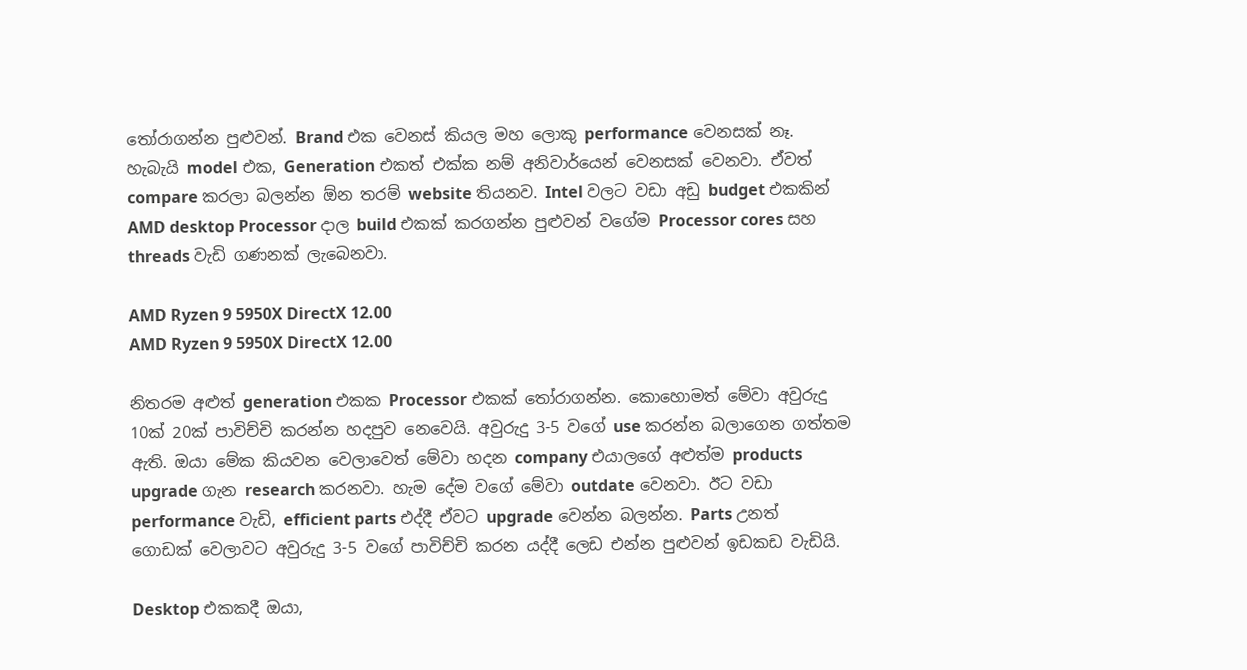තෝරාගන්න පුළුවන්. Brand එක වෙනස් කියල මහ ලොකු performance වෙනසක් නෑ. හැබැයි model එක, Generation එකත් එක්ක නම් අනිවාර්යෙන් වෙනසක් වෙනවා. ඒවත් compare කරලා බලන්න ඕන තරම් website තියනව. Intel වලට වඩා අඩු budget එකකින් AMD desktop Processor දාල build එකක් කරගන්න පුළුවන් වගේම Processor cores සහ threads වැඩි ගණනක් ලැබෙනවා.

AMD Ryzen 9 5950X DirectX 12.00
AMD Ryzen 9 5950X DirectX 12.00

නිතරම අළුත් generation එකක Processor එකක් තෝරාගන්න. කොහොමත් මේවා අවුරුදු 10ක් 20ක් පාවිච්චි කරන්න හදපුව නෙවෙයි. අවුරුදු 3-5 වගේ use කරන්න බලාගෙන ගත්තම ඇති. ඔයා මේක කියවන වෙලාවෙත් මේවා හදන company එයාලගේ අළුත්ම products upgrade ගැන research කරනවා. හැම දේම වගේ මේවා outdate වෙනවා. ඊට වඩා performance වැඩි, efficient parts එද්දී ඒවට upgrade වෙන්න බලන්න. Parts උනත් ගොඩක් වෙලාවට අවුරුදු 3-5 වගේ පාවිච්චි කරන යද්දී ලෙඩ එන්න පුළුවන් ඉඩකඩ වැඩියි.

Desktop එකකදී ඔයා,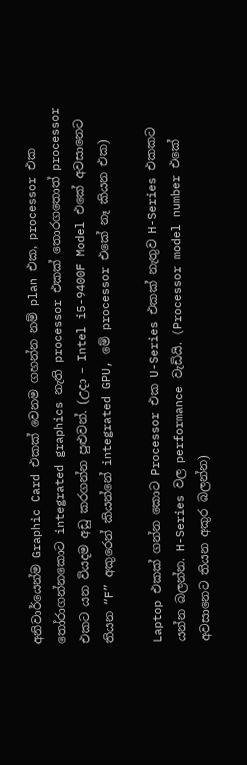අනිවාර්යෙන්ම Graphic Card එකක් වෙනම ගහන්න නම් plan එක, processor එක තෝරාගන්නකොට integrated graphics නැති processor එකක් තොරගතොත් processor එකට යන වියදම අඩු කරගන්න පුළුවන්. (උදා – Intel i5-9400F Model එකේ අවසානෙට තියන “F” අකුරෙන් කියන්නේ integrated GPU, මේ processor එකේ නෑ කියන එක)

Laptop එකක් ගන්න කොට Processor එක U-Series එකක් නැතුව H-Series එකකට යන්න බලන්න. H-Series වල performance වැඩියි. (Processor model number එකේ අවසානෙට තියන අකුර බලන්න)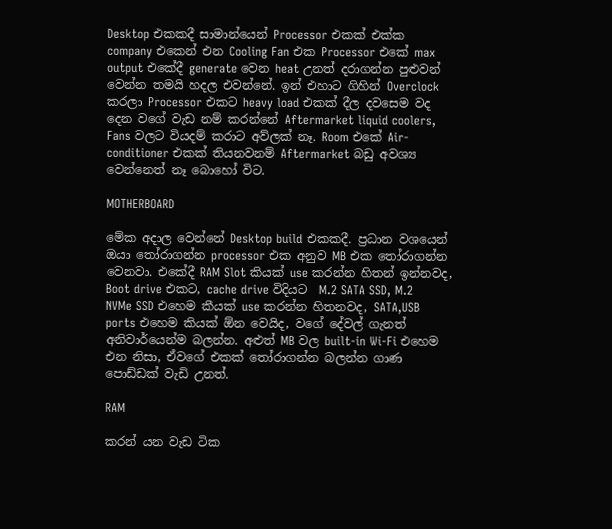Desktop එකකදී සාමාන්යෙන් Processor එකක් එක්ක company එකෙන් එන Cooling Fan එක Processor එකේ max output එකේදී generate වෙන heat උනත් දරාගන්න පුළුවන් වෙන්න තමයි හදල එවන්නේ. ඉන් එහාට ගිහින් Overclock කරලා Processor එකට heavy load එකක් දීල දවසෙම වද දෙන වගේ වැඩ නම් කරන්නේ Aftermarket liquid coolers, Fans වලට වියදම් කරාට අව්ලක් නෑ. Room එකේ Air-conditioner එකක් තියනවනම් Aftermarket බඩු අවශ්‍ය වෙන්නෙත් නෑ බොහෝ විට.

MOTHERBOARD

මේක අදාල වෙන්නේ Desktop build එකකදී. ප්‍රධාන වශයෙන් ඔයා තෝරාගන්න processor එක අනුව MB එක තෝරාගන්න වෙනවා. එකේදී RAM Slot කියක් use කරන්න හිතන් ඉන්නවද, Boot drive එකට, cache drive විදියට  M.2 SATA SSD, M.2 NVMe SSD එහෙම කීයක් use කරන්න හිතනවද, SATA,USB ports එහෙම කියක් ඕන වෙයිද, වගේ දේවල් ගැනත් අනිවාර්යෙන්ම බලන්න. අළුත් MB වල built-in Wi-Fi එහෙම එන නිසා, ඒවගේ එකක් තෝරාගන්න බලන්න ගාණ පොඩ්ඩක් වැඩි උනත්.

RAM

කරන් යන වැඩ ටික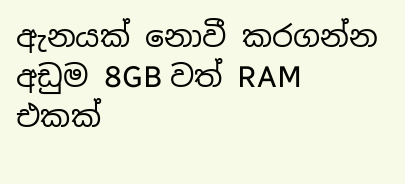ඇනයක් නොවී කරගන්න අඩුම 8GB වත් RAM එකක්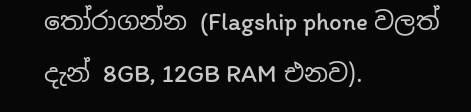තෝරාගන්න (Flagship phone වලත් දැන් 8GB, 12GB RAM එනව).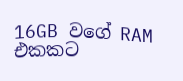16GB වගේ RAM එකකට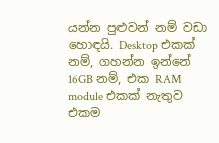යන්න පුළුවන් නම් වඩා හොඳයි. Desktop එකක් නම්, ගහන්න ඉන්නේ 16GB නම්, එක RAM module එකක් නැතුව එකම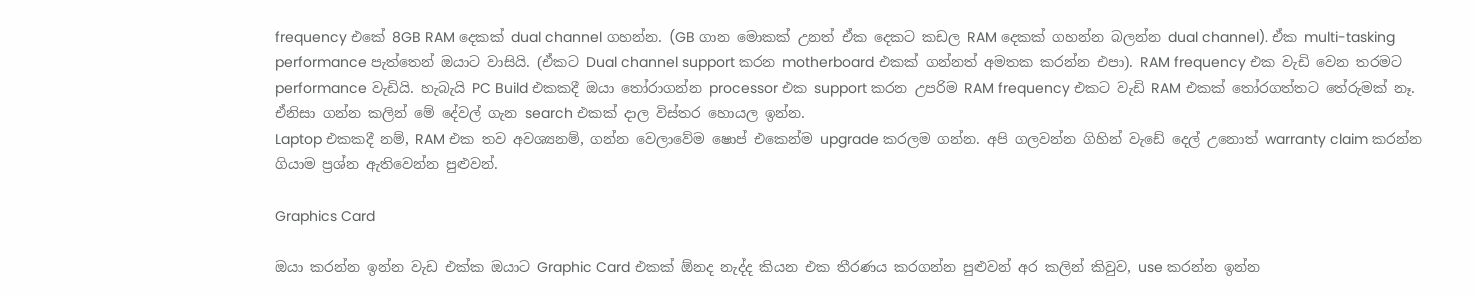frequency එකේ 8GB RAM දෙකක් dual channel ගහන්න. (GB ගාන මොකක් උනත් ඒක දෙකට කඩල RAM දෙකක් ගහන්න බලන්න dual channel). ඒක multi-tasking performance පැත්තෙන් ඔයාට වාසියි. (ඒකට Dual channel support කරන motherboard එකක් ගන්නත් අමතක කරන්න එපා). RAM frequency එක වැඩි වෙන තරමට performance වැඩියි. හැබැයි PC Build එකකදී ඔයා තෝරාගන්න processor එක support කරන උපරිම RAM frequency එකට වැඩි RAM එකක් තෝරගත්තට තේරුමක් නෑ. ඒනිසා ගන්න කලින් මේ දේවල් ගැන search එකක් දාල විස්තර හොයල ඉන්න.
Laptop එකකදී නම්, RAM එක තව අවශ්‍යනම්, ගන්න වෙලාවේම ෂොප් එකෙන්ම upgrade කරලම ගන්න. අපි ගලවන්න ගිහින් වැඩේ දෙල් උනොත් warranty claim කරන්න ගියාම ප්‍රශ්න ඇතිවෙන්න පුළුවන්.

Graphics Card

ඔයා කරන්න ඉන්න වැඩ එක්ක ඔයාට Graphic Card එකක් ඕනද නැද්ද කියන එක තීරණය කරගන්න පුළුවන් අර කලින් කිවුව, use කරන්න ඉන්න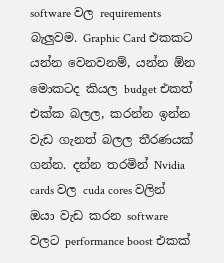software වල requirements බැලුවම. Graphic Card එකකට යන්න වෙනවනම්, යන්න ඕන මොකටද කියල budget එකත් එක්ක බලල, කරන්න ඉන්න වැඩ ගැනත් බලල තීරණයක් ගන්න. දන්න තරමින් Nvidia cards වල cuda cores වලින් ඔයා වැඩ කරන software වලට performance boost එකක්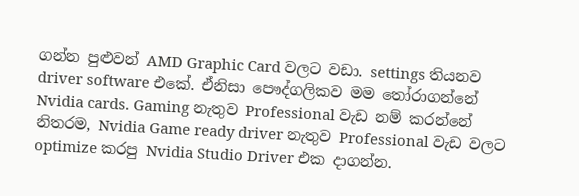ගන්න පුළුවන් AMD Graphic Card වලට වඩා. settings තියනව driver software එකේ. ඒනිසා පෞද්ගලිකව මම තෝරාගන්නේ Nvidia cards. Gaming නැතුව Professional වැඩ නම් කරන්නේ නිතරම, Nvidia Game ready driver නැතුව Professional වැඩ වලට optimize කරපු Nvidia Studio Driver එක දාගන්න.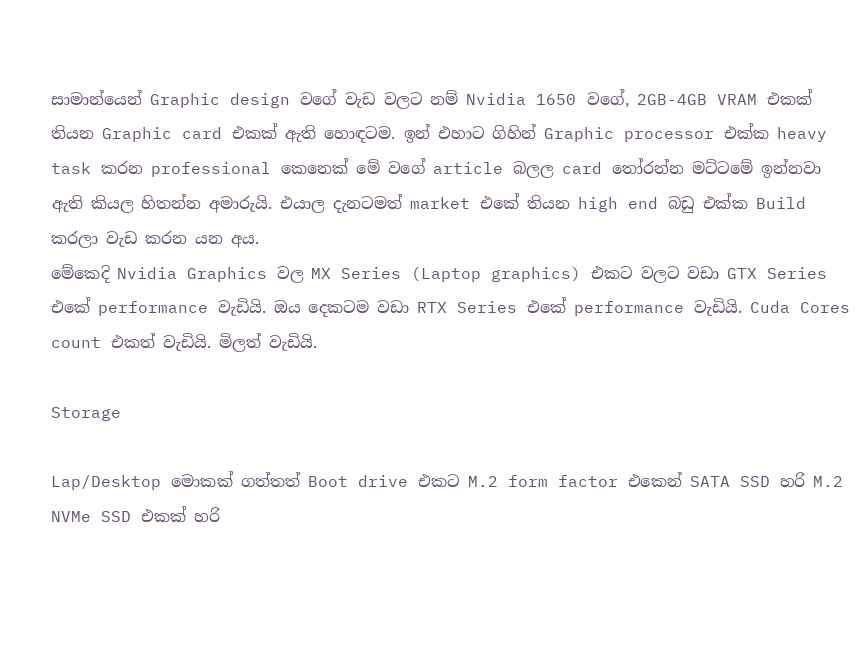සාමාන්යෙන් Graphic design වගේ වැඩ වලට නම් Nvidia 1650 වගේ, 2GB-4GB VRAM එකක් තියන Graphic card එකක් ඇති හොඳටම. ඉන් එහාට ගිහින් Graphic processor එක්ක heavy task කරන professional කෙනෙක් මේ වගේ article බලල card තෝරන්න මට්ටමේ ඉන්නවා ඇති කියල හිතන්න අමාරුයි. එයාල දැනටමත් market එකේ තියන high end බඩු එක්ක Build කරලා වැඩ කරන යන අය.
මේකෙදි Nvidia Graphics වල MX Series (Laptop graphics) එකට වලට වඩා GTX Series එකේ performance වැඩියි. ඔය දෙකටම වඩා RTX Series එකේ performance වැඩියි. Cuda Cores count එකත් වැඩියි. මිලත් වැඩියි.

Storage

Lap/Desktop මොකක් ගත්තත් Boot drive එකට M.2 form factor එකෙන් SATA SSD හරි M.2 NVMe SSD එකක් හරි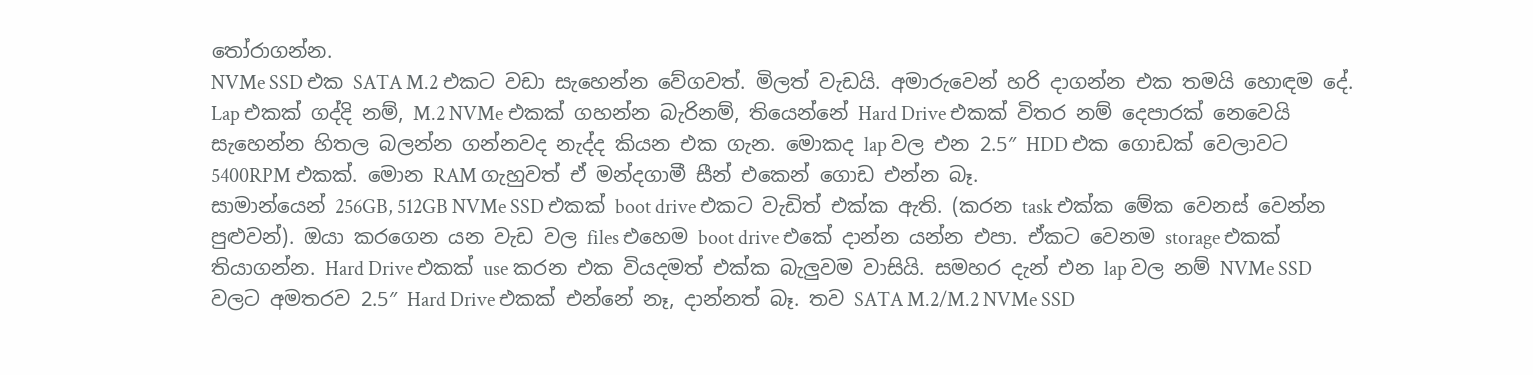තෝරාගන්න.
NVMe SSD එක SATA M.2 එකට වඩා සැහෙන්න වේගවත්. මිලත් වැඩයි. අමාරුවෙන් හරි දාගන්න එක තමයි හොඳම දේ.
Lap එකක් ගද්දි නම්, M.2 NVMe එකක් ගහන්න බැරිනම්, තියෙන්නේ Hard Drive එකක් විතර නම් දෙපාරක් නෙවෙයි සැහෙන්න හිතල බලන්න ගන්නවද නැද්ද කියන එක ගැන. මොකද lap වල එන 2.5″ HDD එක ගොඩක් වෙලාවට 5400RPM එකක්. මොන RAM ගැහුවත් ඒ මන්දගාමී සීන් එකෙන් ගොඩ එන්න බෑ.
සාමාන්යෙන් 256GB, 512GB NVMe SSD එකක් boot drive එකට වැඩිත් එක්ක ඇති. (කරන task එක්ක මේක වෙනස් වෙන්න පුළුවන්). ඔයා කරගෙන යන වැඩ වල files එහෙම boot drive එකේ දාන්න යන්න එපා. ඒකට වෙනම storage එකක් තියාගන්න. Hard Drive එකක් use කරන එක වියදමත් එක්ක බැලුවම වාසියි. සමහර දැන් එන lap වල නම් NVMe SSD වලට අමතරව 2.5″ Hard Drive එකක් එන්නේ නෑ, දාන්නත් බෑ. තව SATA M.2/M.2 NVMe SSD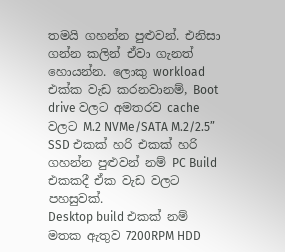තමයි ගහන්න පුළුවන්. එනිසා ගන්න කලින් ඒවා ගැනත් හොයන්න. ලොකු workload එක්ක වැඩ කරනවානම්, Boot drive වලට අමතරව cache වලට M.2 NVMe/SATA M.2/2.5” SSD එකක් හරි එකක් හරි ගහන්න පුළුවන් නම් PC Build එකකදී ඒක වැඩ වලට පහසුවක්.
Desktop build එකක් නම් මතක ඇතුව 7200RPM HDD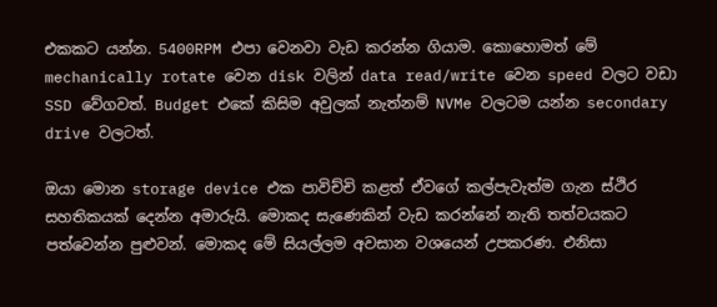එකකට යන්න. 5400RPM එපා වෙනවා වැඩ කරන්න ගියාම. කොහොමත් මේ mechanically rotate වෙන disk වලින් data read/write වෙන speed වලට වඩා SSD වේගවත්. Budget එකේ කිසිම අවුලක් නැත්නම් NVMe වලටම යන්න secondary drive වලටත්.

ඔයා මොන storage device එක පාවිච්චි කළත් ඒවගේ කල්පැවැත්ම ගැන ස්ථිර සහතිකයක් දෙන්න අමාරුයි. මොකද සැණෙකින් වැඩ කරන්නේ නැති තත්වයකට පත්වෙන්න පුළුවන්. මොකද මේ සියල්ලම අවසාන වශයෙන් උපකරණ. එනිසා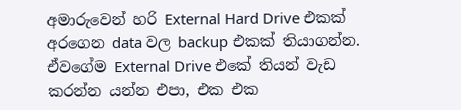අමාරුවෙන් හරි External Hard Drive එකක් අරගෙන data වල backup එකක් තියාගන්න. ඒවගේම External Drive එකේ තියන් වැඩ කරන්න යන්න එපා, එක එක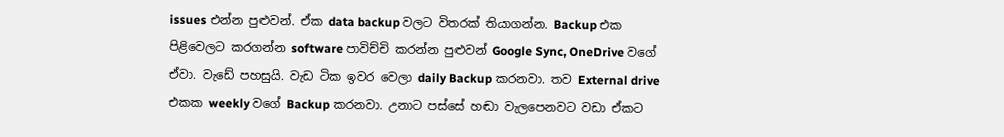issues එන්න පුළුවන්. ඒක data backup වලට විතරක් තියාගන්න. Backup එක පිළිවෙලට කරගන්න software පාවිච්චි කරන්න පුළුවන් Google Sync, OneDrive වගේ ඒවා. වැඩේ පහසුයි. වැඩ ටික ඉවර වෙලා daily Backup කරනවා. තව External drive එකක weekly වගේ Backup කරනවා. උනාට පස්සේ හඬා වැලපෙනවට වඩා ඒකට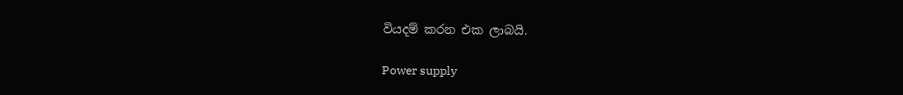වියදම් කරන එක ලාබයි.

Power supply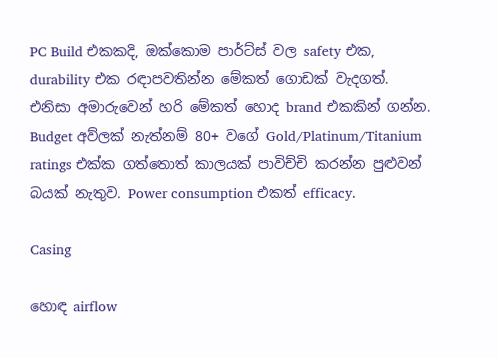PC Build එකකදි, ඔක්කොම පාර්ට්ස් වල safety එක, durability එක රඳාපවතින්න මේකත් ගොඩක් වැදගත්. එනිසා අමාරුවෙන් හරි මේකත් හොද brand එකකින් ගන්න. Budget අව්ලක් නැත්නම් 80+ වගේ Gold/Platinum/Titanium ratings එක්ක ගත්තොත් කාලයක් පාවිච්චි කරන්න පුළුවන් බයක් නැතුව. Power consumption එකත් efficacy.

Casing

හොඳ airflow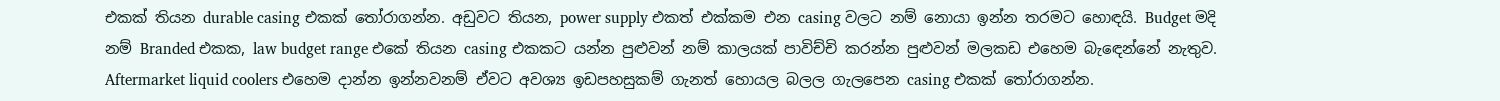එකක් තියන durable casing එකක් තෝරාගන්න. අඩුවට තියන, power supply එකත් එක්කම එන casing වලට නම් නොයා ඉන්න තරමට හොඳයි. Budget මදි නම් Branded එකක, law budget range එකේ තියන casing එකකට යන්න පුළුවන් නම් කාලයක් පාවිච්චි කරන්න පුළුවන් මලකඩ එහෙම බැඳෙන්නේ නැතුව. Aftermarket liquid coolers එහෙම දාන්න ඉන්නවනම් ඒවට අවශ්‍ය ඉඩපහසුකම් ගැනත් හොයල බලල ගැලපෙන casing එකක් තෝරාගන්න.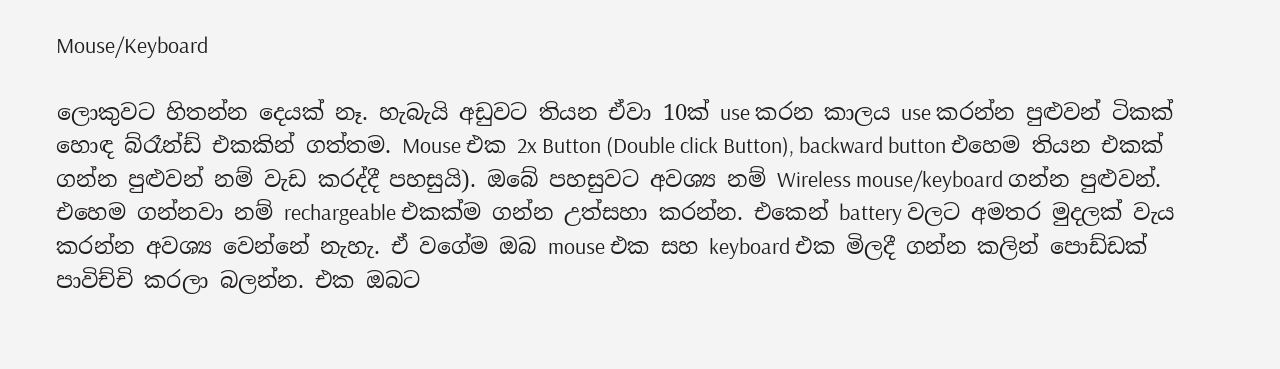Mouse/Keyboard

ලොකුවට හිතන්න දෙයක් නෑ. හැබැයි අඩුවට තියන ඒවා 10ක් use කරන කාලය use කරන්න පුළුවන් ටිකක් හොඳ බ්රෑන්ඩ් එකකින් ගත්තම. Mouse එක 2x Button (Double click Button), backward button එහෙම තියන එකක් ගන්න පුළුවන් නම් වැඩ කරද්දී පහසුයි). ඔබේ පහසුවට අවශ්‍ය නම් Wireless mouse/keyboard ගන්න පුළුවන්. එහෙම ගන්නවා නම් rechargeable එකක්ම ගන්න උත්සහා කරන්න. එකෙන් battery වලට අමතර මුදලක් වැය කරන්න අවශ්‍ය වෙන්නේ නැහැ. ඒ වගේම ඔබ mouse එක සහ keyboard එක මිලදී ගන්න කලින් පොඩ්ඩක් පාවිච්චි කරලා බලන්න. එක ඔබට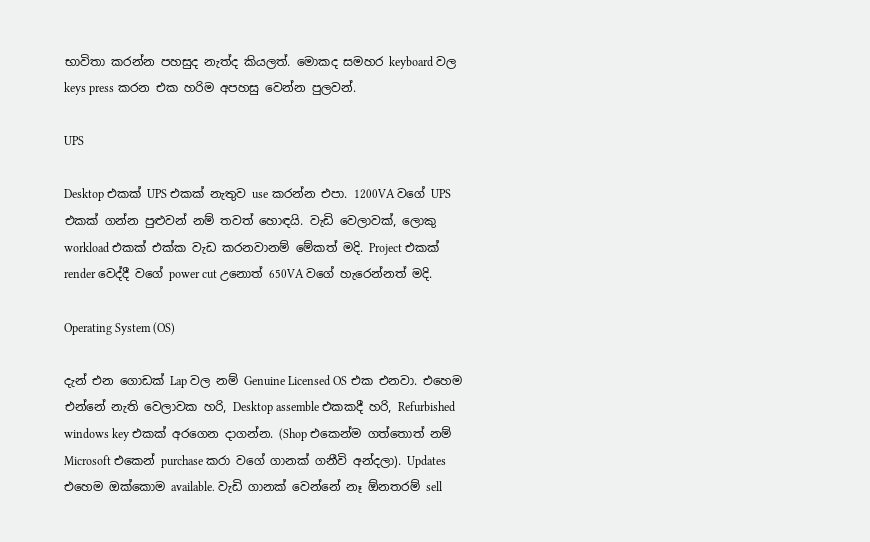භාවිතා කරන්න පහසුද නැත්ද කියලත්. මොකද සමහර keyboard වල keys press කරන එක හරිම අපහසු වෙන්න පුලවන්.

UPS

Desktop එකක් UPS එකක් නැතුව use කරන්න එපා. 1200VA වගේ UPS එකක් ගන්න පුළුවන් නම් තවත් හොඳයි. වැඩි වෙලාවක්, ලොකු workload එකක් එක්ක වැඩ කරනවානම් මේකත් මදි. Project එකක් render වෙද්දී වගේ power cut උනොත් 650VA වගේ හැරෙන්නත් මදි.

Operating System (OS)

දැන් එන ගොඩක් Lap වල නම් Genuine Licensed OS එක එනවා. එහෙම එන්නේ නැති වෙලාවක හරි, Desktop assemble එකකදී හරි, Refurbished windows key එකක් අරගෙන දාගන්න. (Shop එකෙන්ම ගත්තොත් නම් Microsoft එකෙන් purchase කරා වගේ ගානක් ගනීවි අන්දලා). Updates එහෙම ඔක්කොම available. වැඩි ගානක් වෙන්නේ නෑ ඕනතරම් sell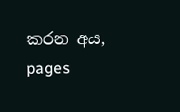කරන අය, pages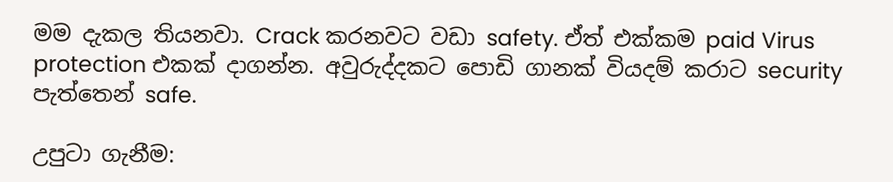මම දැකල තියනවා. Crack කරනවට වඩා safety. ඒත් එක්කම paid Virus protection එකක් දාගන්න. අවුරුද්දකට පොඩි ගානක් වියදම් කරාට security පැත්තෙන් safe.

උපුටා ගැනීම: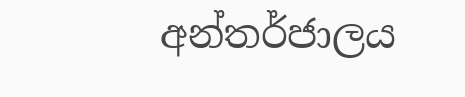අන්තර්ජාලය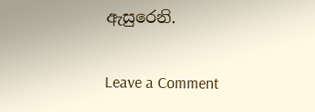ඇසුරෙනි.

Leave a Comment